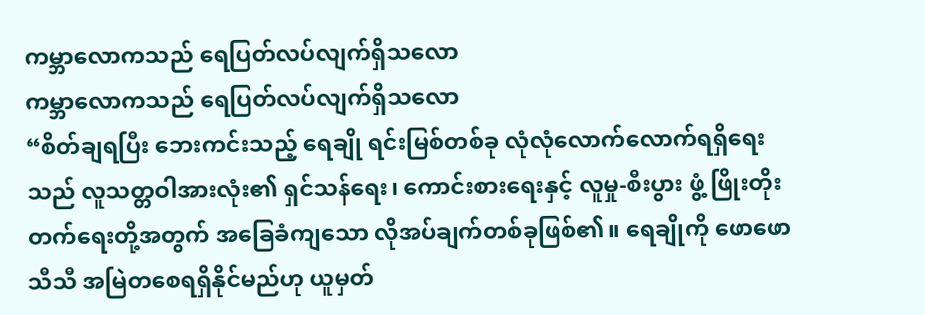ကမ္ဘာလောကသည် ရေပြတ်လပ်လျက်ရှိသလော
ကမ္ဘာလောကသည် ရေပြတ်လပ်လျက်ရှိသလော
“စိတ်ချရပြီး ဘေးကင်းသည့် ရေချို ရင်းမြစ်တစ်ခု လုံလုံလောက်လောက်ရရှိရေးသည် လူသတ္တဝါအားလုံး၏ ရှင်သန်ရေး၊ ကောင်းစားရေးနှင့် လူမှု-စီးပွား ဖွံ့ ဖြိုးတိုးတက်ရေးတို့အတွက် အခြေခံကျသော လိုအပ်ချက်တစ်ခုဖြစ်၏။ ရေချိုကို ဖောဖောသီသီ အမြဲတစေရရှိနိုင်မည်ဟု ယူမှတ်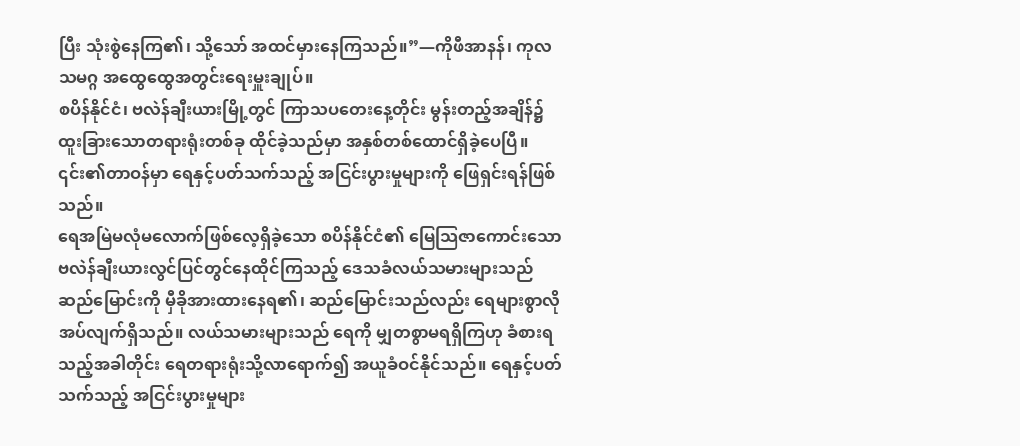ပြီး သုံးစွဲနေကြ၏၊ သို့သော် အထင်မှားနေကြသည်။”—ကိုဖီအာနန်၊ ကုလသမဂ္ဂ အထွေထွေအတွင်းရေးမှူးချုပ်။
စပိန်နိုင်ငံ၊ ဗလဲန်ချီးယားမြို့တွင် ကြာသပတေးနေ့တိုင်း မွန်းတည့်အချိန်၌ ထူးခြားသောတရားရုံးတစ်ခု ထိုင်ခဲ့သည်မှာ အနှစ်တစ်ထောင်ရှိခဲ့ပေပြီ။ ၎င်း၏တာဝန်မှာ ရေနှင့်ပတ်သက်သည့် အငြင်းပွားမှုများကို ဖြေရှင်းရန်ဖြစ်သည်။
ရေအမြဲမလုံမလောက်ဖြစ်လေ့ရှိခဲ့သော စပိန်နိုင်ငံ၏ မြေသြဇာကောင်းသော ဗလဲန်ချီးယားလွင်ပြင်တွင်နေထိုင်ကြသည့် ဒေသခံလယ်သမားများသည် ဆည်မြောင်းကို မှီခိုအားထားနေရ၏၊ ဆည်မြောင်းသည်လည်း ရေများစွာလိုအပ်လျက်ရှိသည်။ လယ်သမားများသည် ရေကို မျှတစွာမရရှိကြဟု ခံစားရသည့်အခါတိုင်း ရေတရားရုံးသို့လာရောက်၍ အယူခံဝင်နိုင်သည်။ ရေနှင့်ပတ်သက်သည့် အငြင်းပွားမှုများ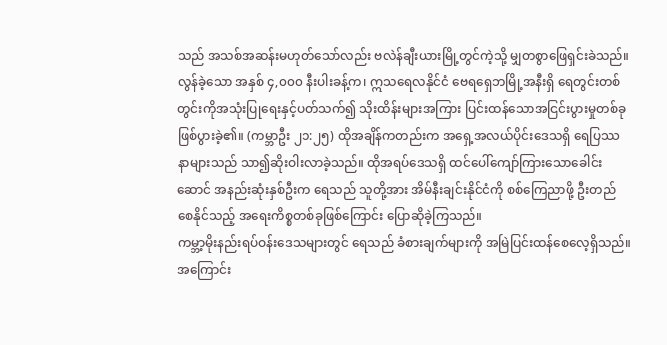သည် အသစ်အဆန်းမဟုတ်သော်လည်း ဗလဲန်ချီးယားမြို့တွင်ကဲ့သို့ မျှတစွာဖြေရှင်းခဲသည်။
လွန်ခဲ့သော အနှစ် ၄,၀၀၀ နီးပါးခန့်က၊ ဣသရေလနိုင်ငံ ဗေရရှေဘမြို့အနီးရှိ ရေတွင်းတစ်တွင်းကိုအသုံးပြုရေးနှင့်ပတ်သက်၍ သိုးထိန်းများအကြား ပြင်းထန်သောအငြင်းပွားမှုတစ်ခု ဖြစ်ပွားခဲ့၏။ (ကမ္ဘာဦး ၂၁:၂၅) ထိုအချိန်ကတည်းက အရှေ့အလယ်ပိုင်းဒေသရှိ ရေပြဿနာများသည် သာ၍ဆိုးဝါးလာခဲ့သည်။ ထိုအရပ်ဒေသရှိ ထင်ပေါ်ကျော်ကြားသောခေါင်းဆောင် အနည်းဆုံးနှစ်ဦးက ရေသည် သူတို့အား အိမ်နီးချင်းနိုင်ငံကို စစ်ကြေညာဖို့ ဦးတည်စေနိုင်သည့် အရေးကိစ္စတစ်ခုဖြစ်ကြောင်း ပြောဆိုခဲ့ကြသည်။
ကမ္ဘာ့မိုးနည်းရပ်ဝန်းဒေသများတွင် ရေသည် ခံစားချက်များကို အမြဲပြင်းထန်စေလေ့ရှိသည်။ အကြောင်း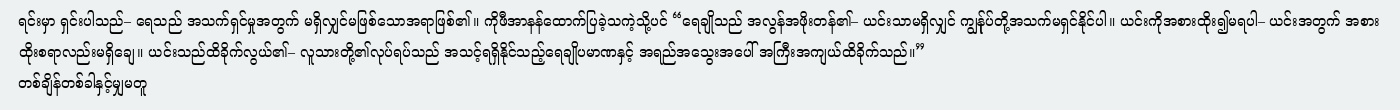ရင်းမှာ ရှင်းပါသည်– ရေသည် အသက်ရှင်မှုအတွက် မရှိလျှင်မဖြစ်သောအရာဖြစ်၏။ ကိုဖီအာနန်ထောက်ပြခဲ့သကဲ့သို့ပင် “ရေချိုသည် အလွန်အဖိုးတန်၏– ယင်းသာမရှိလျှင် ကျွန်ုပ်တို့အသက်မရှင်နိုင်ပါ။ ယင်းကိုအစားထိုး၍မရပါ– ယင်းအတွက် အစားထိုးစရာလည်းမရှိချေ။ ယင်းသည်ထိခိုက်လွယ်၏– လူသားတို့၏လုပ်ရပ်သည် အသင့်ရရှိနိုင်သည့်ရေချိုပမာဏနှင့် အရည်အသွေးအပေါ် အကြီးအကျယ်ထိခိုက်သည်။”
တစ်ချိန်တစ်ခါနှင့်မျှမတူ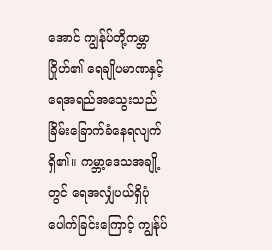အောင် ကျွန်ုပ်တို့ကမ္ဘာဂြိုဟ်၏ ရေချိုပမာဏနှင့် ရေအရည်အသွေးသည် ခြိမ်းခြောက်ခံနေရလျက်ရှိ၏။ ကမ္ဘာ့ဒေသအချို့တွင် ရေအလျှံပယ်ရှိပုံပေါက်ခြင်းကြောင့် ကျွန်ုပ်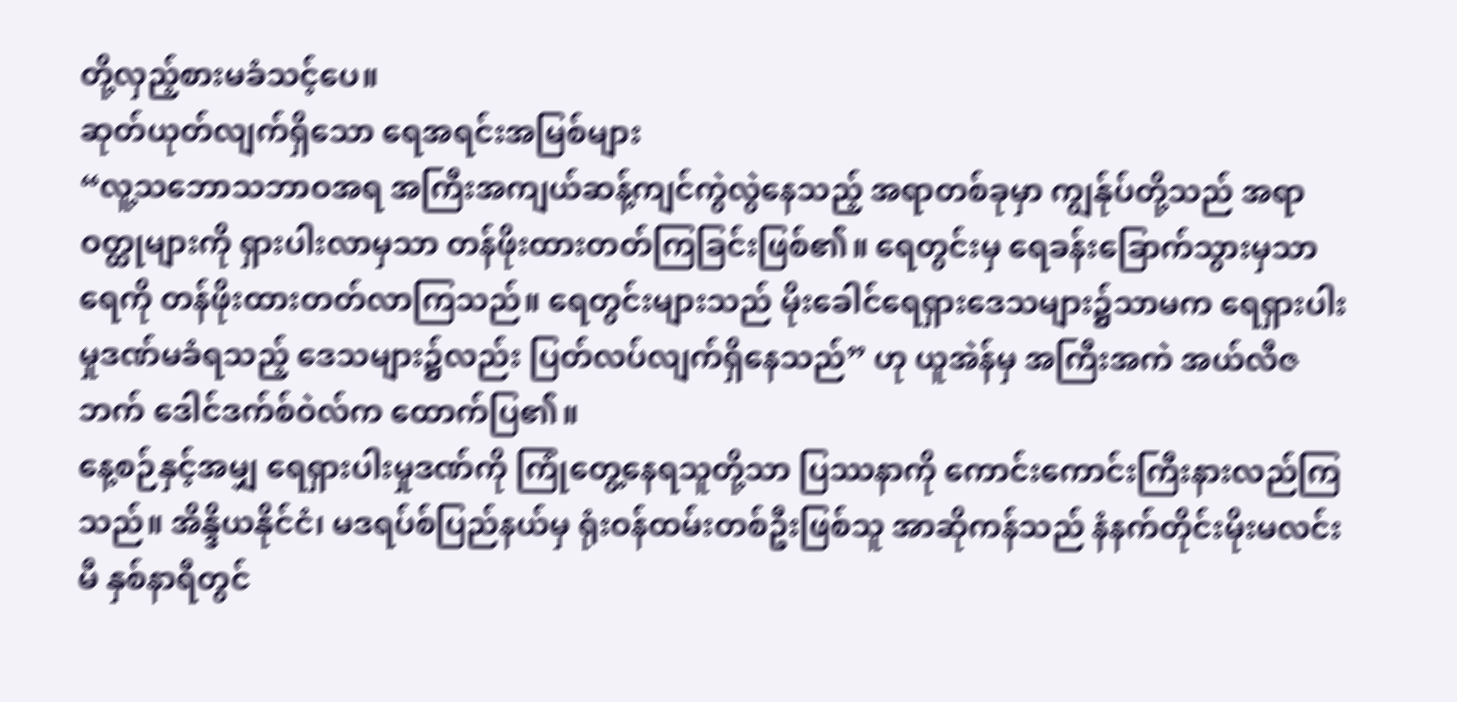တို့လှည့်စားမခံသင့်ပေ။
ဆုတ်ယုတ်လျက်ရှိသော ရေအရင်းအမြစ်များ
“လူ့သဘောသဘာဝအရ အကြီးအကျယ်ဆန့်ကျင်ကွဲလွဲနေသည့် အရာတစ်ခုမှာ ကျွန်ုပ်တို့သည် အရာဝတ္ထုများကို ရှားပါးလာမှသာ တန်ဖိုးထားတတ်ကြခြင်းဖြစ်၏။ ရေတွင်းမှ ရေခန်းခြောက်သွားမှသာ ရေကို တန်ဖိုးထားတတ်လာကြသည်။ ရေတွင်းများသည် မိုးခေါင်ရေရှားဒေသများ၌သာမက ရေရှားပါးမှုဒဏ်မခံရသည့် ဒေသများ၌လည်း ပြတ်လပ်လျက်ရှိနေသည်” ဟု ယူအဲန်မှ အကြီးအကဲ အယ်လီဇဘက် ဒေါင်ဒက်စ်ဝဲလ်က ထောက်ပြ၏။
နေ့စဉ်နှင့်အမျှ ရေရှားပါးမှုဒဏ်ကို ကြုံတွေ့နေရသူတို့သာ ပြဿနာကို ကောင်းကောင်းကြီးနားလည်ကြသည်။ အိန္ဒိယနိုင်ငံ၊ မဒရပ်စ်ပြည်နယ်မှ ရုံးဝန်ထမ်းတစ်ဦးဖြစ်သူ အာဆိုကန်သည် နံနက်တိုင်းမိုးမလင်းမီ နှစ်နာရီတွင်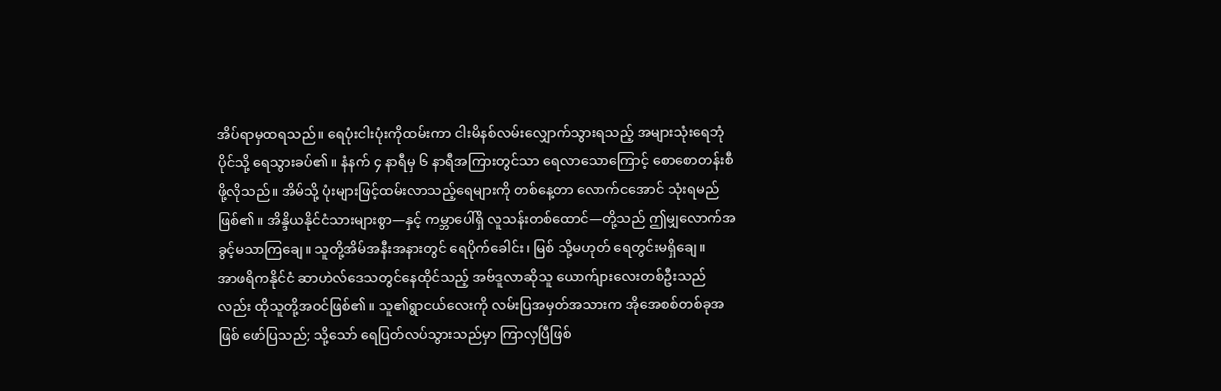အိပ်ရာမှထရသည်။ ရေပုံးငါးပုံးကိုထမ်းကာ ငါးမိနစ်လမ်းလျှောက်သွားရသည့် အများသုံးရေဘုံပိုင်သို့ ရေသွားခပ်၏။ နံနက် ၄ နာရီမှ ၆ နာရီအကြားတွင်သာ ရေလာသောကြောင့် စောစောတန်းစီဖို့လိုသည်။ အိမ်သို့ ပုံးများဖြင့်ထမ်းလာသည့်ရေများကို တစ်နေ့တာ လောက်ငအောင် သုံးရမည်ဖြစ်၏။ အိန္ဒိယနိုင်ငံသားများစွာ—နှင့် ကမ္ဘာပေါ်ရှိ လူသန်းတစ်ထောင်—တို့သည် ဤမျှလောက်အခွင့်မသာကြချေ။ သူတို့အိမ်အနီးအနားတွင် ရေပိုက်ခေါင်း၊ မြစ် သို့မဟုတ် ရေတွင်းမရှိချေ။
အာဖရိကနိုင်ငံ ဆာဟဲလ်ဒေသတွင်နေထိုင်သည့် အဗ်ဒူလာဆိုသူ ယောက်ျားလေးတစ်ဦးသည်လည်း ထိုသူတို့အဝင်ဖြစ်၏။ သူ၏ရွာငယ်လေးကို လမ်းပြအမှတ်အသားက အိုအေစစ်တစ်ခုအဖြစ် ဖော်ပြသည်; သို့သော် ရေပြတ်လပ်သွားသည်မှာ ကြာလှပြီဖြစ်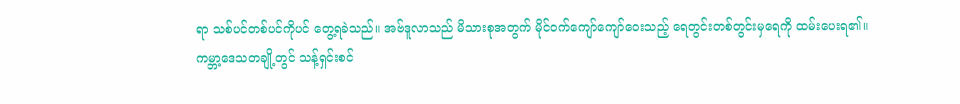ရာ သစ်ပင်တစ်ပင်ကိုပင် တွေ့ရခဲသည်။ အဗ်ဒူလာသည် မိသားစုအတွက် မိုင်ဝက်ကျော်ကျော်ဝေးသည့် ရေတွင်းတစ်တွင်းမှရေကို ထမ်းပေးရ၏။
ကမ္ဘာ့ဒေသတချို့တွင် သန့်ရှင်းစင်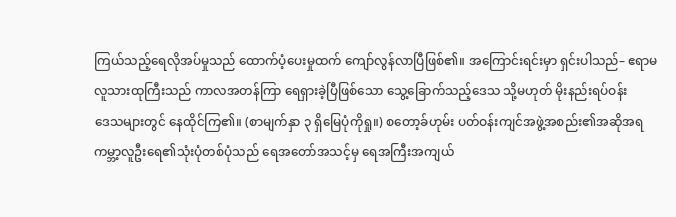ကြယ်သည့်ရေလိုအပ်မှုသည် ထောက်ပံ့ပေးမှုထက် ကျော်လွန်လာပြီဖြစ်၏။ အကြောင်းရင်းမှာ ရှင်းပါသည်– ဧရာမလူသားထုကြီးသည် ကာလအတန်ကြာ ရေရှားခဲ့ပြီဖြစ်သော သွေ့ခြောက်သည့်ဒေသ သို့မဟုတ် မိုးနည်းရပ်ဝန်း
ဒေသများတွင် နေထိုင်ကြ၏။ (စာမျက်နှာ ၃ ရှိမြေပုံကိုရှု။) စတော့ခ်ဟုမ်း ပတ်ဝန်းကျင်အဖွဲ့အစည်း၏အဆိုအရ ကမ္ဘာ့လူဦးရေ၏သုံးပုံတစ်ပုံသည် ရေအတော်အသင့်မှ ရေအကြီးအကျယ်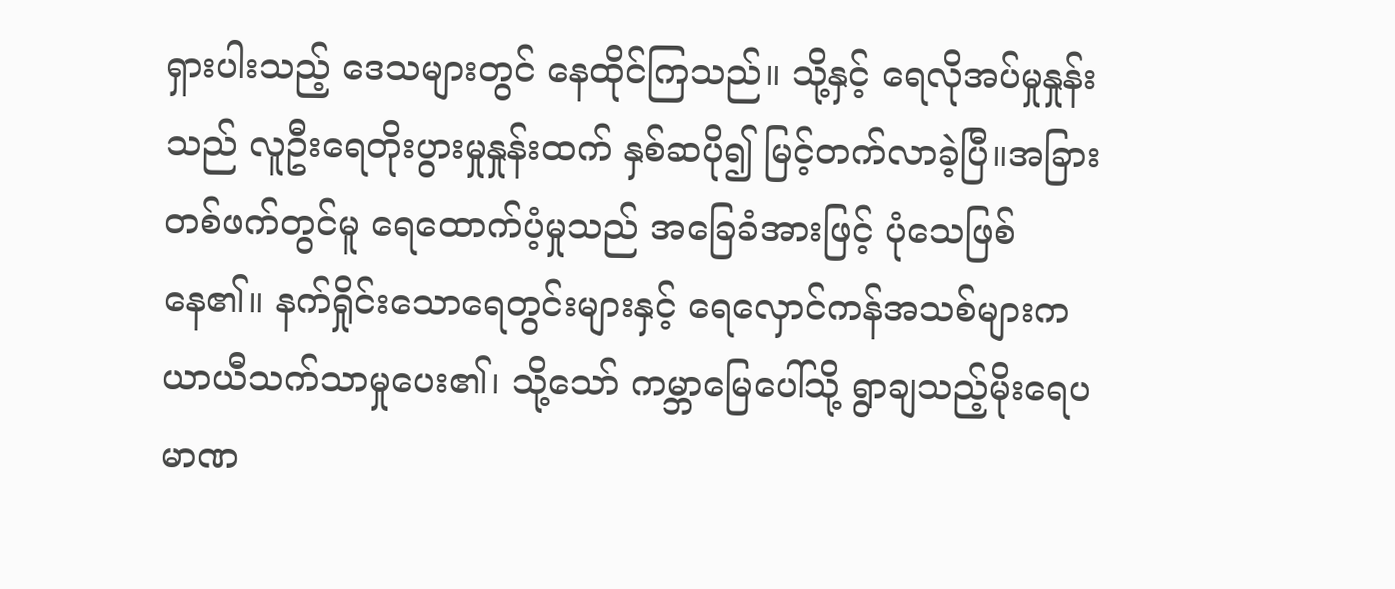ရှားပါးသည့် ဒေသများတွင် နေထိုင်ကြသည်။ သို့နှင့် ရေလိုအပ်မှုနှုန်းသည် လူဦးရေတိုးပွားမှုနှုန်းထက် နှစ်ဆပို၍ မြင့်တက်လာခဲ့ပြီ။အခြားတစ်ဖက်တွင်မူ ရေထောက်ပံ့မှုသည် အခြေခံအားဖြင့် ပုံသေဖြစ်နေ၏။ နက်ရှိုင်းသောရေတွင်းများနှင့် ရေလှောင်ကန်အသစ်များက ယာယီသက်သာမှုပေး၏၊ သို့သော် ကမ္ဘာမြေပေါ်သို့ ရွာချသည့်မိုးရေပမာဏ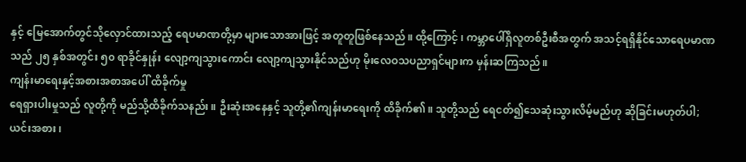နှင့် မြေအောက်တွင်သိုလှောင်ထားသည့် ရေပမာဏတို့မှာ များသောအားဖြင့် အတူတူဖြစ်နေသည်။ ထို့ကြောင့်၊ ကမ္ဘာပေါ်ရှိလူတစ်ဦးစီအတွက် အသင့်ရရှိနိုင်သောရေပမာဏသည် ၂၅ နှစ်အတွင်း ၅၀ ရာခိုင်နှုန်း လျော့ကျသွားကောင်း လျော့ကျသွားနိုင်သည်ဟု မိုးလေဝသပညာရှင်များက မှန်းဆကြသည်။
ကျန်းမာရေးနှင့်အစားအစာအပေါ် ထိခိုက်မှု
ရေရှားပါးမှုသည် လူတို့ကို မည်သို့ထိခိုက်သနည်း။ ဦးဆုံးအနေနှင့် သူတို့၏ကျန်းမာရေးကို ထိခိုက်၏။ သူတို့သည် ရေငတ်၍သေဆုံးသွားလိမ့်မည်ဟု ဆိုခြင်းမဟုတ်ပါ; ယင်းအစား၊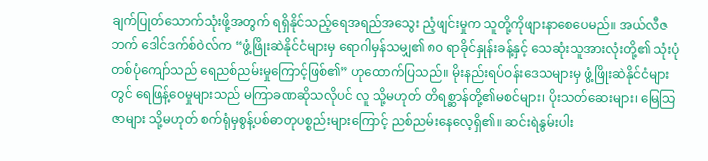ချက်ပြုတ်သောက်သုံးဖို့အတွက် ရရှိနိုင်သည့်ရေအရည်အသွေး ညံ့ဖျင်းမှုက သူတို့ကိုဖျားနာစေပေမည်။ အယ်လီဇဘက် ဒေါင်ဒက်စ်ဝဲလ်က “ဖွံ့ဖြိုးဆဲနိုင်ငံများမှ ရောဂါမှန်သမျှ၏ ၈၀ ရာခိုင်နှုန်းခန့်နှင့် သေဆုံးသူအားလုံးတို့၏ သုံးပုံတစ်ပုံကျော်သည် ရေညစ်ညမ်းမှုကြောင့်ဖြစ်၏” ဟုထောက်ပြသည်။ မိုးနည်းရပ်ဝန်းဒေသများမှ ဖွံ့ဖြိုးဆဲနိုင်ငံများတွင် ရေဖြန့်ဝေမှုများသည် မကြာခဏဆိုသလိုပင် လူ သို့မဟုတ် တိရစ္ဆာန်တို့၏မစင်များ၊ ပိုးသတ်ဆေးများ၊ မြေသြဇာများ သို့မဟုတ် စက်ရုံမှစွန့်ပစ်ဓာတုပစ္စည်းများကြောင့် ညစ်ညမ်းနေလေ့ရှိ၏။ ဆင်းရဲနွမ်းပါး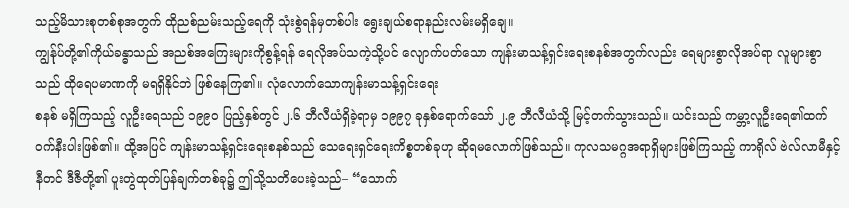သည့်မိသားစုတစ်စုအတွက် ထိုညစ်ညမ်းသည့်ရေကို သုံးစွဲရန်မှတစ်ပါး ရွေးချယ်စရာနည်းလမ်းမရှိချေ။
ကျွန်ုပ်တို့၏ကိုယ်ခန္ဓာသည် အညစ်အကြေးများကိုစွန့်ရန် ရေလိုအပ်သကဲ့သို့ပင် လျောက်ပတ်သော ကျန်းမာသန့်ရှင်းရေးစနစ်အတွက်လည်း ရေများစွာလိုအပ်ရာ လူများစွာသည် ထိုရေပမာဏကို မရရှိနိုင်ဘဲ ဖြစ်နေကြ၏။ လုံလောက်သောကျန်းမာသန့်ရှင်းရေး
စနစ် မရှိကြသည့် လူဦးရေသည် ၁၉၉၀ ပြည့်နှစ်တွင် ၂.၆ ဘီလီယံရှိခဲ့ရာမှ ၁၉၉၇ ခုနှစ်ရောက်သော် ၂.၉ ဘီလီယံသို့ မြင့်တက်သွားသည်။ ယင်းသည် ကမ္ဘာ့လူဦးရေ၏ထက်ဝက်နီးပါးဖြစ်၏။ ထို့အပြင် ကျန်းမာသန့်ရှင်းရေးစနစ်သည် သေရေးရှင်ရေးကိစ္စတစ်ခုဟု ဆိုရမလောက်ဖြစ်သည်။ ကုလသမဂ္ဂအရာရှိများဖြစ်ကြသည့် ကာရိုလ် ဗဲလ်လာမီနှင့် နီတင် ဒီဇီတို့၏ ပူးတွဲထုတ်ပြန်ချက်တစ်ခု၌ ဤသို့သတိပေးခဲ့သည်– “သောက်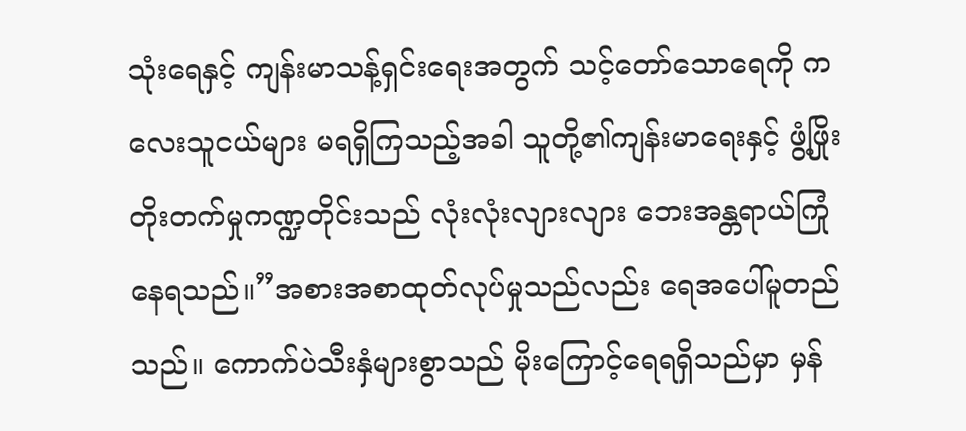သုံးရေနှင့် ကျန်းမာသန့်ရှင်းရေးအတွက် သင့်တော်သောရေကို ကလေးသူငယ်များ မရရှိကြသည့်အခါ သူတို့၏ကျန်းမာရေးနှင့် ဖွံ့ဖြိုးတိုးတက်မှုကဏ္ဍတိုင်းသည် လုံးလုံးလျားလျား ဘေးအန္တရာယ်ကြုံနေရသည်။”အစားအစာထုတ်လုပ်မှုသည်လည်း ရေအပေါ်မူတည်သည်။ ကောက်ပဲသီးနှံများစွာသည် မိုးကြောင့်ရေရရှိသည်မှာ မှန်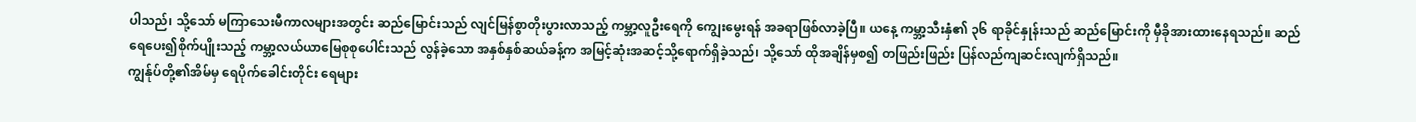ပါသည်၊ သို့သော် မကြာသေးမီကာလများအတွင်း ဆည်မြောင်းသည် လျင်မြန်စွာတိုးပွားလာသည့် ကမ္ဘာ့လူဦးရေကို ကျွေးမွေးရန် အခရာဖြစ်လာခဲ့ပြီ။ ယနေ့ ကမ္ဘာ့သီးနှံ၏ ၃၆ ရာခိုင်နှုန်းသည် ဆည်မြောင်းကို မှီခိုအားထားနေရသည်။ ဆည်ရေပေး၍စိုက်ပျိုးသည့် ကမ္ဘာ့လယ်ယာမြေစုစုပေါင်းသည် လွန်ခဲ့သော အနှစ်နှစ်ဆယ်ခန့်က အမြင့်ဆုံးအဆင့်သို့ရောက်ရှိခဲ့သည်၊ သို့သော် ထိုအချိန်မှစ၍ တဖြည်းဖြည်း ပြန်လည်ကျဆင်းလျက်ရှိသည်။
ကျွန်ုပ်တို့၏အိမ်မှ ရေပိုက်ခေါင်းတိုင်း ရေများ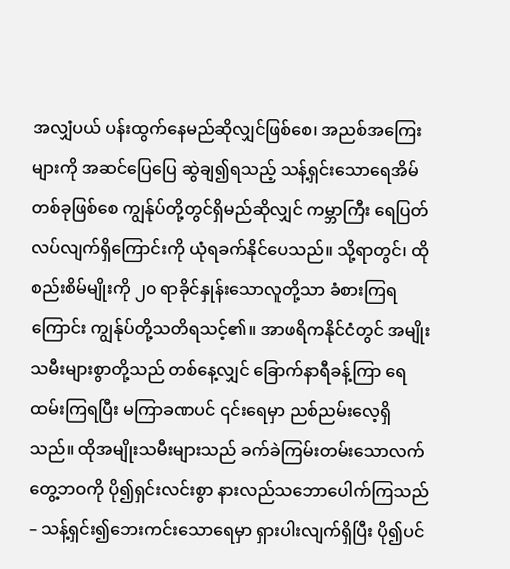အလျှံပယ် ပန်းထွက်နေမည်ဆိုလျှင်ဖြစ်စေ၊ အညစ်အကြေးများကို အဆင်ပြေပြေ ဆွဲချ၍ရသည့် သန့်ရှင်းသောရေအိမ်တစ်ခုဖြစ်စေ ကျွန်ုပ်တို့တွင်ရှိမည်ဆိုလျှင် ကမ္ဘာကြီး ရေပြတ်လပ်လျက်ရှိကြောင်းကို ယုံရခက်နိုင်ပေသည်။ သို့ရာတွင်၊ ထိုစည်းစိမ်မျိုးကို ၂၀ ရာခိုင်နှုန်းသောလူတို့သာ ခံစားကြရကြောင်း ကျွန်ုပ်တို့သတိရသင့်၏။ အာဖရိကနိုင်ငံတွင် အမျိုးသမီးများစွာတို့သည် တစ်နေ့လျှင် ခြောက်နာရီခန့်ကြာ ရေထမ်းကြရပြီး မကြာခဏပင် ၎င်းရေမှာ ညစ်ညမ်းလေ့ရှိသည်။ ထိုအမျိုးသမီးများသည် ခက်ခဲကြမ်းတမ်းသောလက်တွေ့ဘဝကို ပို၍ရှင်းလင်းစွာ နားလည်သဘောပေါက်ကြသည်– သန့်ရှင်း၍ဘေးကင်းသောရေမှာ ရှားပါးလျက်ရှိပြီး ပို၍ပင်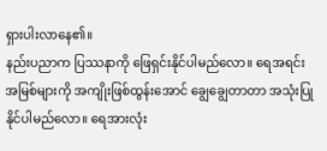ရှားပါးလာနေ၏။
နည်းပညာက ပြဿနာကို ဖြေရှင်းနိုင်ပါမည်လော။ ရေအရင်းအမြစ်များကို အကျိုးဖြစ်ထွန်းအောင် ချွေချွေတာတာ အသုံးပြုနိုင်ပါမည်လော။ ရေအားလုံး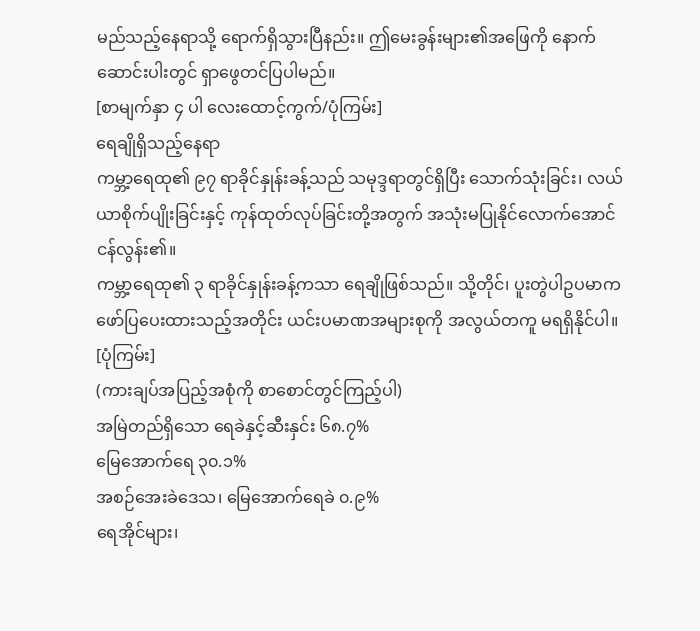မည်သည့်နေရာသို့ ရောက်ရှိသွားပြီနည်း။ ဤမေးခွန်းများ၏အဖြေကို နောက်ဆောင်းပါးတွင် ရှာဖွေတင်ပြပါမည်။
[စာမျက်နှာ ၄ ပါ လေးထောင့်ကွက်/ပုံကြမ်း]
ရေချိုရှိသည့်နေရာ
ကမ္ဘာ့ရေထု၏ ၉၇ ရာခိုင်နှုန်းခန့်သည် သမုဒ္ဒရာတွင်ရှိပြီး သောက်သုံးခြင်း၊ လယ်ယာစိုက်ပျိုးခြင်းနှင့် ကုန်ထုတ်လုပ်ခြင်းတို့အတွက် အသုံးမပြုနိုင်လောက်အောင် ငန်လွန်း၏။
ကမ္ဘာ့ရေထု၏ ၃ ရာခိုင်နှုန်းခန့်ကသာ ရေချိုဖြစ်သည်။ သို့တိုင်၊ ပူးတွဲပါဥပမာက ဖော်ပြပေးထားသည့်အတိုင်း ယင်းပမာဏအများစုကို အလွယ်တကူ မရရှိနိုင်ပါ။
[ပုံကြမ်း]
(ကားချပ်အပြည့်အစုံကို စာစောင်တွင်ကြည့်ပါ)
အမြဲတည်ရှိသော ရေခဲနှင့်ဆီးနှင်း ၆၈.၇%
မြေအောက်ရေ ၃၀.၁%
အစဉ်အေးခဲဒေသ၊ မြေအောက်ရေခဲ ၀.၉%
ရေအိုင်များ၊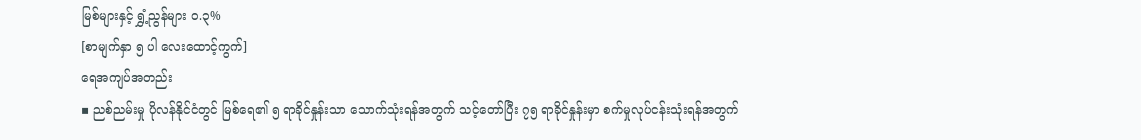မြစ်များနှင့် ရွှံ့ညွန်များ ၀.၃%
[စာမျက်နှာ ၅ ပါ လေးထောင့်ကွက်]
ရေအကျပ်အတည်း
▪ ညစ်ညမ်းမှု ပိုလန်နိုင်ငံတွင် မြစ်ရေ၏ ၅ ရာခိုင်နှုန်းသာ သောက်သုံးရန်အတွက် သင့်တော်ပြီး ၇၅ ရာခိုင်နှုန်းမှာ စက်မှုလုပ်ငန်းသုံးရန်အတွက်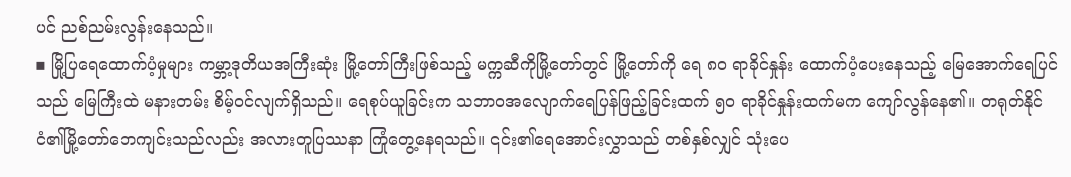ပင် ညစ်ညမ်းလွန်းနေသည်။
▪ မြို့ပြရေထောက်ပံ့မှုများ ကမ္ဘာ့ဒုတိယအကြီးဆုံး မြို့တော်ကြီးဖြစ်သည့် မက္ကဆီကိုမြို့တော်တွင် မြို့တော်ကို ရေ ၈၀ ရာခိုင်နှုန်း ထောက်ပံ့ပေးနေသည့် မြေအောက်ရေပြင်သည် မြေကြီးထဲ မနားတမ်း စိမ့်ဝင်လျက်ရှိသည်။ ရေစုပ်ယူခြင်းက သဘာဝအလျောက်ရေပြန်ဖြည့်ခြင်းထက် ၅၀ ရာခိုင်နှုန်းထက်မက ကျော်လွန်နေ၏။ တရုတ်နိုင်ငံ၏မြို့တော်ဘေကျင်းသည်လည်း အလားတူပြဿနာ ကြုံတွေ့နေရသည်။ ၎င်း၏ရေအောင်းလွှာသည် တစ်နှစ်လျှင် သုံးပေ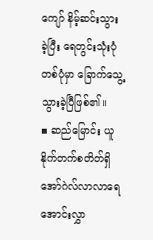ကျော် နိမ့်ဆင်းသွားခဲ့ပြီး ရေတွင်းသုံးပုံတစ်ပုံမှာ ခြောက်သွေ့သွားခဲ့ပြီဖြစ်၏။
▪ ဆည်မြောင်း ယူနိုက်တက်စတိတ်ရှိ အော်ဂဲလ်လာလာရေအောင်းလွှာ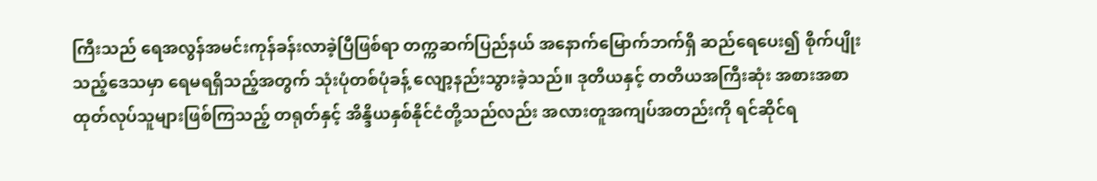ကြီးသည် ရေအလွန်အမင်းကုန်ခန်းလာခဲ့ပြီဖြစ်ရာ တက္ကဆက်ပြည်နယ် အနောက်မြောက်ဘက်ရှိ ဆည်ရေပေး၍ စိုက်ပျိုးသည့်ဒေသမှာ ရေမရရှိသည့်အတွက် သုံးပုံတစ်ပုံခန့် လျော့နည်းသွားခဲ့သည်။ ဒုတိယနှင့် တတိယအကြီးဆုံး အစားအစာထုတ်လုပ်သူများဖြစ်ကြသည့် တရုတ်နှင့် အိန္ဒိယနှစ်နိုင်ငံတို့သည်လည်း အလားတူအကျပ်အတည်းကို ရင်ဆိုင်ရ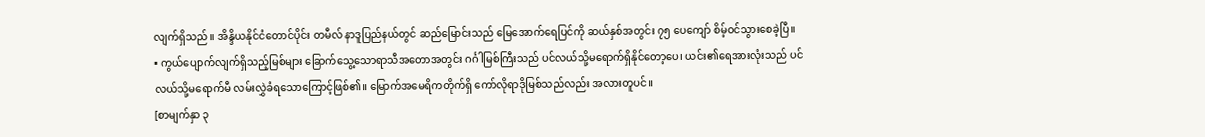လျက်ရှိသည်။ အိန္ဒိယနိုင်ငံတောင်ပိုင်း တမီလ် နာဒူပြည်နယ်တွင် ဆည်မြောင်းသည် မြေအောက်ရေပြင်ကို ဆယ်နှစ်အတွင်း ၇၅ ပေကျော် စိမ့်ဝင်သွားစေခဲ့ပြီ။
▪ ကွယ်ပျောက်လျက်ရှိသည့်မြစ်များ ခြောက်သွေ့သောရာသီအတောအတွင်း ဂင်္ဂါမြစ်ကြီးသည် ပင်လယ်သို့မရောက်ရှိနိုင်တော့ပေ၊ ယင်း၏ရေအားလုံးသည် ပင်လယ်သို့မရောက်မီ လမ်းလွှဲခံရသောကြောင့်ဖြစ်၏။ မြောက်အမေရိကတိုက်ရှိ ကော်လိုရာဒိုမြစ်သည်လည်း အလားတူပင်။
[စာမျက်နှာ ၃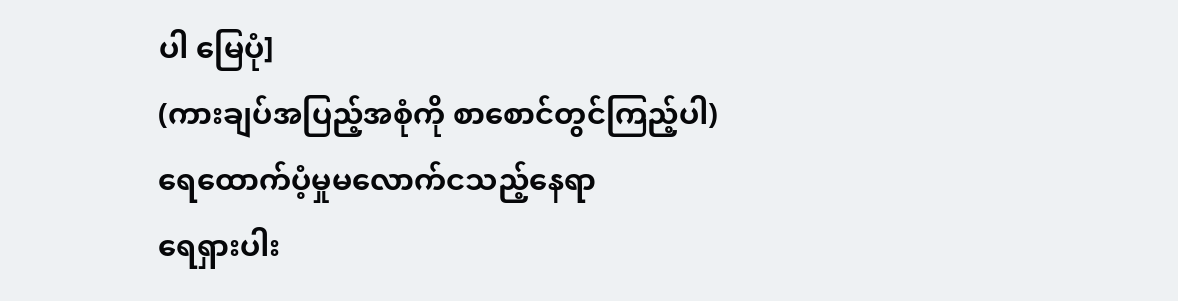ပါ မြေပုံ]
(ကားချပ်အပြည့်အစုံကို စာစောင်တွင်ကြည့်ပါ)
ရေထောက်ပံ့မှုမလောက်ငသည့်နေရာ
ရေရှားပါး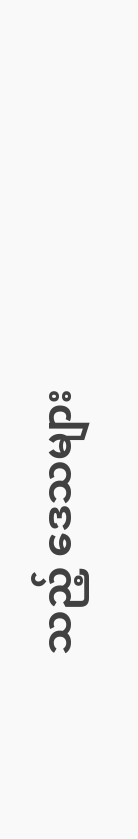သည့် ဒေသများ